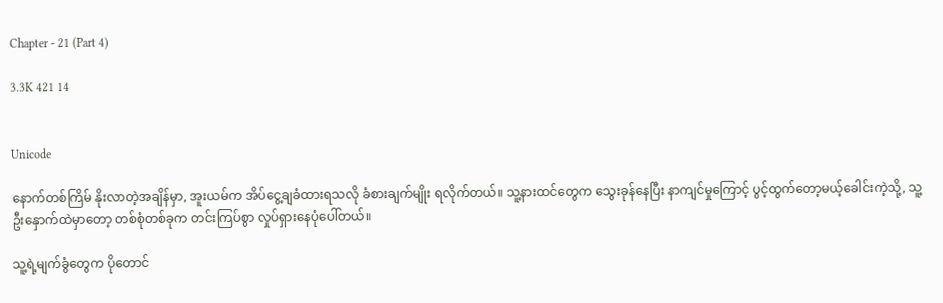Chapter - 21 (Part 4)

3.3K 421 14


Unicode

နောက်တစ်ကြိမ် နိုးလာတဲ့အချိန်မှာ, အူးယမ်က အိပ်ငွေ့ချခံထားရသလို ခံစားချက်မျိုး ရလိုက်တယ်။ သူ့နားထင်တွေက သွေးခုန်နေပြီး နာကျင်မှုကြောင့် ပွင့်ထွက်တော့မယ့်ခေါင်းကဲ့သို့, သူ့ဦးနှောက်ထဲမှာတော့ တစ်စုံတစ်ခုက တင်းကြပ်စွာ လှုပ်ရှားနေပုံပေါ်တယ်။

သူ့ရဲ့မျက်ခွံတွေက ပိုတောင်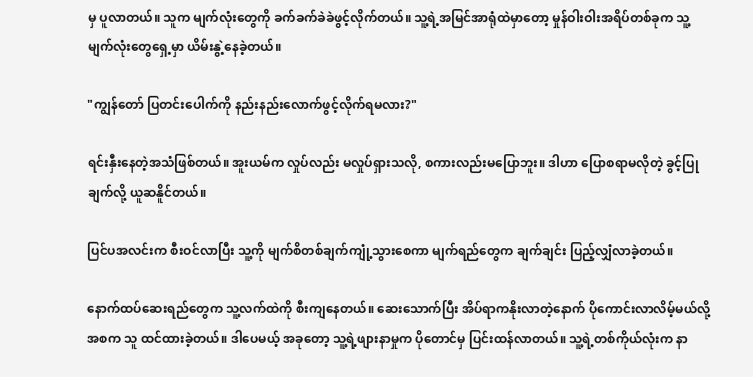မှ ပူလာတယ်။ သူက မျက်လုံးတွေကို ခက်ခက်ခဲခဲဖွင့်လိုက်တယ်။ သူ့ရဲ့အမြင်အာရုံထဲမှာတော့ မှုန်ဝါးဝါးအရိပ်တစ်ခုက သူ့မျက်လုံးတွေရှေ့မှာ ယိမ်းနွဲ့နေခဲ့တယ်။

"ကျွန်တော် ပြတင်းပေါက်ကို နည်းနည်းလောက်ဖွင့်လိုက်ရမလား?"

ရင်းနှီးနေတဲ့အသံဖြစ်တယ်။ အူးယမ်က လှုပ်လည်း မလှုပ်ရှားသလို, စကားလည်းမပြောဘူး။ ဒါဟာ ပြောစရာမလိုတဲ့ ခွင့်ပြုချက်လို့ ယူဆနိူင်တယ်။

ပြင်ပအလင်းက စီးဝင်လာပြီး သူ့ကို မျက်စိတစ်ချက်ကျုံ့သွားစေကာ မျက်ရည်တွေက ချက်ချင်း ပြည့်လျှံလာခဲ့တယ်။

နောက်ထပ်ဆေးရည်တွေက သူ့လက်ထဲကို စီးကျနေတယ်။ ဆေးသောက်ပြီး အိပ်ရာကနိုးလာတဲ့နောက် ပိုကောင်းလာလိမ့်မယ်လို့ အစက သူ ထင်ထားခဲ့တယ်။ ဒါပေမယ့် အခုတော့ သူ့ရဲ့ဖျားနာမှုက ပိုတောင်မှ ပြင်းထန်လာတယ်။ သူ့ရဲ့တစ်ကိုယ်လုံးက နာ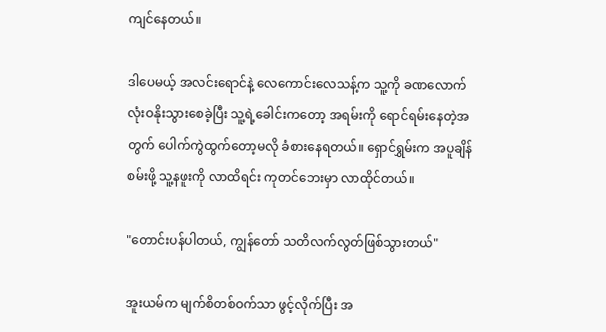ကျင်နေတယ်။

ဒါပေမယ့် အလင်းရောင်နဲ့ လေကောင်းလေသန့်က သူ့ကို ခဏလောက် လုံးဝနိုးသွားစေခဲ့ပြီး သူ့ရဲ့ခေါင်းကတော့ အရမ်းကို ရောင်ရမ်းနေတဲ့အတွက် ပေါက်ကွဲထွက်တော့မလို ခံစားနေရတယ်။ ရှောင်ရွှမ်းက အပူချိန်စမ်းဖို့ သူ့နဖူးကို လာထိရင်း ကုတင်ဘေးမှာ လာထိုင်တယ်။

"တောင်းပန်ပါတယ်, ကျွန်တော် သတိလက်လွတ်ဖြစ်သွားတယ်"

အူးယမ်က မျက်စိတစ်ဝက်သာ ဖွင့်လိုက်ပြီး အ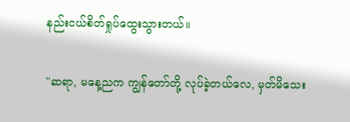နည်းငယ်စိတ်ရှုပ်ထွေးသွားတယ်။

"ဆရာ, မနေ့ညက ကျွန်တော်တို့ လုပ်ခဲ့တယ်လေ, မှတ်မိသေး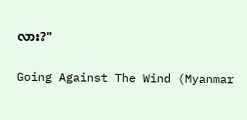လား?"

Going Against The Wind (Myanmar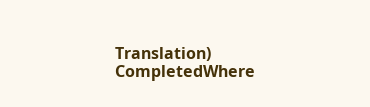Translation) CompletedWhere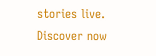stories live. Discover now